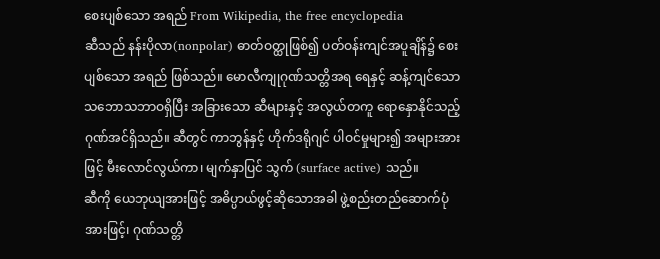စေးပျစ်သော အရည် From Wikipedia, the free encyclopedia
ဆီသည် နန်းပိုလာ(nonpolar) ဓာတ်ဝတ္ထုဖြစ်၍ ပတ်ဝန်းကျင်အပူချိန်၌ စေးပျစ်သော အရည် ဖြစ်သည်။ မောလီကျုဂုဏ်သတ္တိအရ ရေနှင့် ဆန့်ကျင်သော သဘောသဘာဝရှိပြီး အခြားသော ဆီများနှင့် အလွယ်တကူ ရောနှောနိုင်သည့် ဂုဏ်အင်ရှိသည်။ ဆီတွင် ကာဘွန်နှင့် ဟိုက်ဒရိုဂျင် ပါဝင်မှုများ၍ အများအားဖြင့် မီးလောင်လွယ်ကာ၊ မျက်နှာပြင် သွက် (surface active) သည်။
ဆီကို ယေဘုယျအားဖြင့် အဓိပ္ပာယ်ဖွင့်ဆိုသောအခါ ဖွဲ့စည်းတည်ဆောက်ပုံအားဖြင့်၊ ဂုဏ်သတ္တိ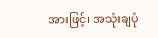အားဖြင့်၊ အသုံးချပုံ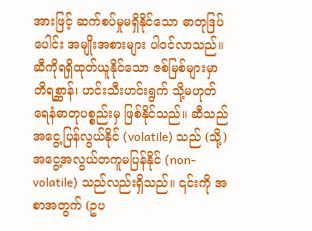အားဖြင့် ဆက်စပ်မှုမရှိနိုင်သော ဓာတုဒြပ်ပေါင်း အမျိုးအစားများ ပါဝင်လာသည်။ ဆီကိုရရှိထုတ်ယူနိုင်သော ဇစ်မြစ်များမှာ တိရစ္ဆာန်၊ ဟင်းသီးဟင်းရွက် သို့မဟုတ် ရေနံဓာတုပစ္စည်းမှ ဖြစ်နိုင်သည်။ ဆီသည် အငွေ့ပြန်လွယ်နိုင် (volatile) သည် (သို့) အငွေ့အလွယ်တကူမပြန်နိုင် (non-volatile) သည်လည်းရှိသည်။ ၎င်းကို အစာအတွက် (ဥပ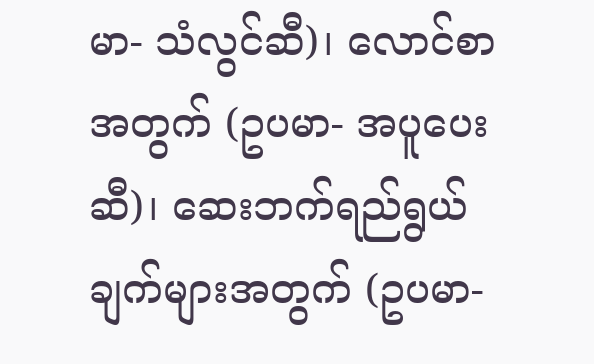မာ- သံလွင်ဆီ)၊ လောင်စာအတွက် (ဥပမာ- အပူပေးဆီ)၊ ဆေးဘက်ရည်ရွယ်ချက်များအတွက် (ဥပမာ-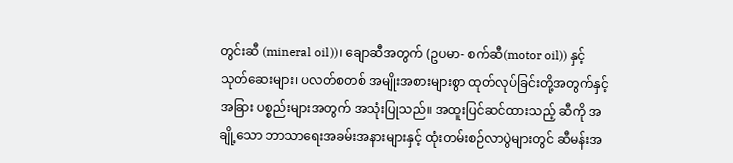တွင်းဆီ (mineral oil))၊ ချောဆီအတွက် (ဥပမာ- စက်ဆီ(motor oil)) နှင့် သုတ်ဆေးများ၊ ပလတ်စတစ် အမျိုးအစားများစွာ ထုတ်လုပ်ခြင်းတို့အတွက်နှင့် အခြား ပစ္စည်းများအတွက် အသုံးပြုသည်။ အထူးပြင်ဆင်ထားသည့် ဆီကို အချို့သော ဘာသာရေးအခမ်းအနားများနှင့် ထုံးတမ်းစဉ်လာပွဲများတွင် ဆီမန်းအ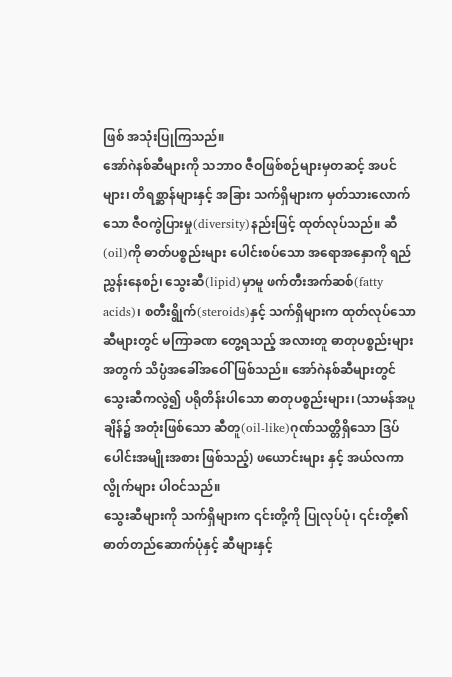ဖြစ် အသုံးပြုကြသည်။
အော်ဂဲနစ်ဆီများကို သဘာဝ ဇီဝဖြစ်စဉ်များမှတဆင့် အပင်များ၊ တိရစ္ဆာန်များနှင့် အခြား သက်ရှိများက မှတ်သားလောက်သော ဇီဝကွဲပြားမှု(diversity)နည်းဖြင့် ထုတ်လုပ်သည်။ ဆီ(oil)ကို ဓာတ်ပစ္စည်းများ ပေါင်းစပ်သော အရောအနှောကို ရည်ညွှန်းနေစဉ်၊ သွေးဆီ(lipid)မှာမူ ဖက်တီးအက်ဆစ်(fatty acids)၊ စတီးရွိုက်(steroids)နှင့် သက်ရှိများက ထုတ်လုပ်သော ဆီများတွင် မကြာခဏ တွေ့ရသည့် အလားတူ ဓာတုပစ္စည်းများအတွက် သိပ္ပံအခေါ်အဝေါ် ဖြစ်သည်။ အော်ဂဲနစ်ဆီများတွင် သွေးဆီကလွဲ၍ ပရိုတိန်းပါသော ဓာတုပစ္စည်းများ၊ (သာမန်အပူချိန်၌ အတုံးဖြစ်သော ဆီတူ(oil-like)ဂုဏ်သတ္တိရှိသော ဒြပ်ပေါင်းအမျိုးအစား ဖြစ်သည့်) ဖယောင်းများ နှင့် အယ်လကာလွိုက်များ ပါဝင်သည်။
သွေးဆီများကို သက်ရှိများက ၎င်းတို့ကို ပြုလုပ်ပုံ၊ ၎င်းတို့၏ ဓာတ်တည်ဆောက်ပုံနှင့် ဆီများနှင့်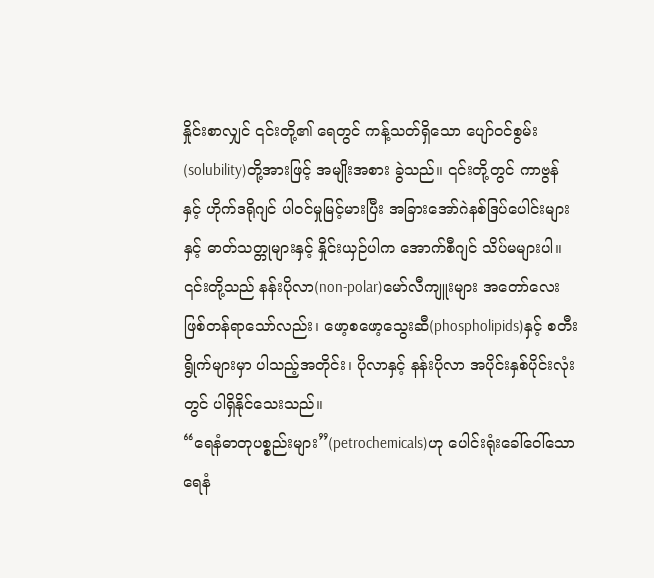နှိုင်းစာလျှင် ၎င်းတို့၏ ရေတွင် ကန့်သတ်ရှိသော ပျော်ဝင်စွမ်း(solubility)တို့အားဖြင့် အမျိုးအစား ခွဲသည်။ ၎င်းတို့တွင် ကာဗွန် နှင့် ဟိုက်ဒရိုဂျင် ပါဝင်မှုမြင့်မားပြီး အခြားအော်ဂဲနစ်ဒြပ်ပေါင်းများနှင့် ဓာတ်သတ္တုများနှင့် နှိုင်းယှဉ်ပါက အောက်စီဂျင် သိပ်မများပါ။ ၎င်းတို့သည် နန်းပိုလာ(non-polar)မော်လီကျူးများ အတော်လေး ဖြစ်တန်ရာသော်လည်း၊ ဖော့စဖော့သွေးဆီ(phospholipids)နှင့် စတီးရွိုက်များမှာ ပါသည့်အတိုင်း၊ ပိုလာနှင့် နန်းပိုလာ အပိုင်းနှစ်ပိုင်းလုံးတွင် ပါရှိနိုင်သေးသည်။
“ရေနံဓာတုပစ္စည်းများ”(petrochemicals)ဟု ပေါင်းရုံးခေါ်ဝေါ်သော ရေနံ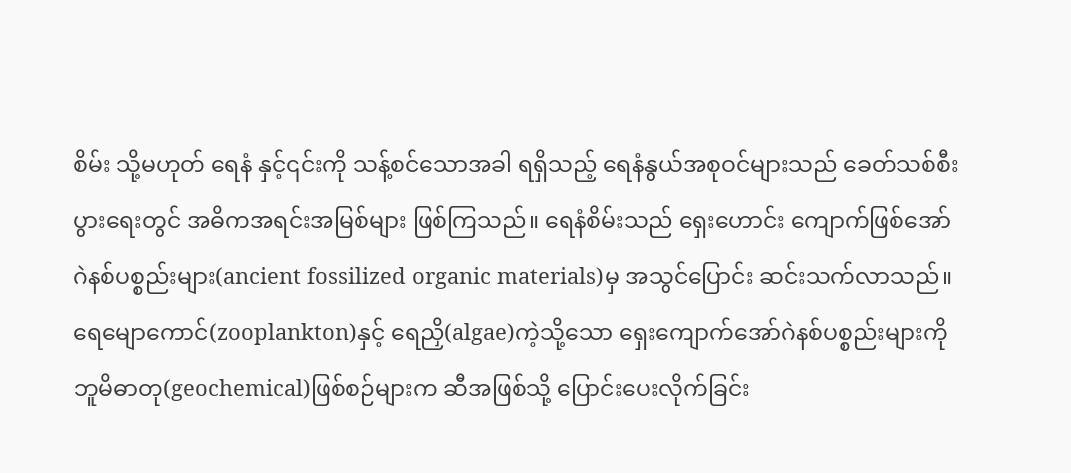စိမ်း သို့မဟုတ် ရေနံ နှင့်၎င်းကို သန့်စင်သောအခါ ရရှိသည့် ရေနံနွယ်အစုဝင်များသည် ခေတ်သစ်စီးပွားရေးတွင် အဓိကအရင်းအမြစ်များ ဖြစ်ကြသည်။ ရေနံစိမ်းသည် ရှေးဟောင်း ကျောက်ဖြစ်အော်ဂဲနစ်ပစ္စည်းများ(ancient fossilized organic materials)မှ အသွင်ပြောင်း ဆင်းသက်လာသည်။ ရေမျောကောင်(zooplankton)နှင့် ရေညှိ(algae)ကဲ့သို့သော ရှေးကျောက်အော်ဂဲနစ်ပစ္စည်းများကို ဘူမိဓာတု(geochemical)ဖြစ်စဉ်များက ဆီအဖြစ်သို့ ပြောင်းပေးလိုက်ခြင်း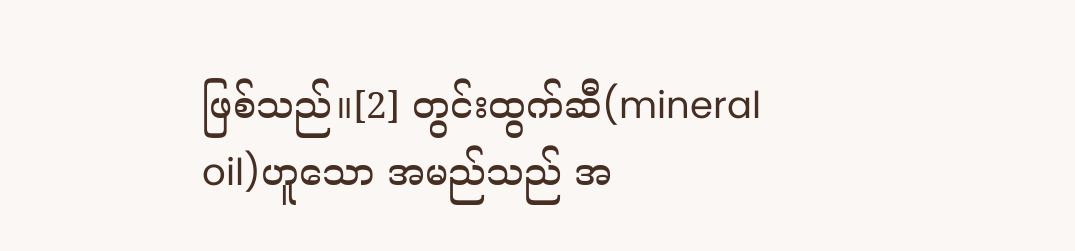ဖြစ်သည်။[2] တွင်းထွက်ဆီ(mineral oil)ဟူသော အမည်သည် အ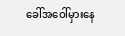ခေါ်အဝေါ်မှားနေ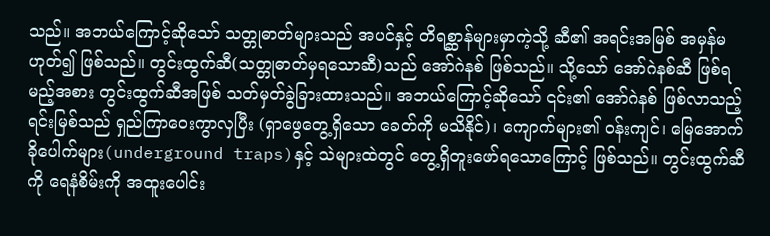သည်။ အဘယ်ကြောင့်ဆိုသော် သတ္တုဓာတ်များသည် အပင်နှင့် တိရစ္ဆာန်များမှာကဲ့သို့ ဆီ၏ အရင်းအမြစ် အမှန်မဟုတ်၍ ဖြစ်သည်။ တွင်းထွက်ဆီ(သတ္တုဓာတ်မှရသောဆီ)သည် အော်ဂဲနစ် ဖြစ်သည်။ သို့သော် အော်ဂဲနစ်ဆီ ဖြစ်ရမည့်အစား တွင်းထွက်ဆီအဖြစ် သတ်မှတ်ခွဲခြားထားသည်။ အဘယ်ကြောင့်ဆိုသော် ၎င်း၏ အော်ဂဲနစ် ဖြစ်လာသည့် ရင်းမြစ်သည် ရှည်ကြာဝေးကွာလှပြီး (ရှာဖွေတွေ့ရှိသော ခေတ်ကို မသိနိုင်)၊ ကျောက်များ၏ ဝန်းကျင်၊ မြေအောက် ခိုပေါက်များ(underground traps)နှင့် သဲများထဲတွင် တွေ့ရှိတူးဖော်ရသောကြောင့် ဖြစ်သည်။ တွင်းထွက်ဆီကို ရေနံစိမ်းကို အထူးပေါင်း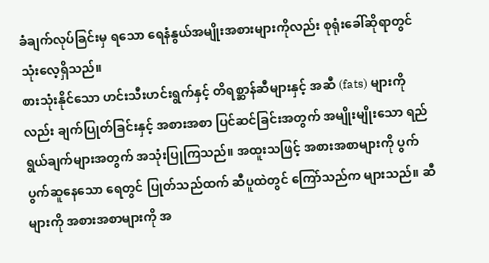ခံချက်လုပ်ခြင်းမှ ရသော ရေနံနွယ်အမျိုးအစားများကိုလည်း စုရုံးခေါ်ဆိုရာတွင် သုံးလေ့ရှိသည်။
စားသုံးနိုင်သော ဟင်းသီးဟင်းရွက်နှင့် တိရစ္ဆာန်ဆီများနှင့် အဆီ (fats) များကိုလည်း ချက်ပြုတ်ခြင်းနှင့် အစားအစာ ပြင်ဆင်ခြင်းအတွက် အမျိုးမျိုးသော ရည်ရွယ်ချက်များအတွက် အသုံးပြုကြသည်။ အထူးသဖြင့် အစားအစာများကို ပွက်ပွက်ဆူနေသော ရေတွင် ပြုတ်သည်ထက် ဆီပူထဲတွင် ကြော်သည်က များသည်။ ဆီများကို အစားအစာများကို အ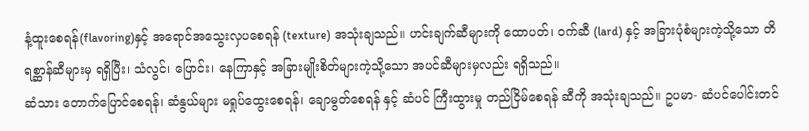နံ့ထူးစေရန်(flavoring)နှင့် အရောင်အသွေးလှပစေရန် (texture) အသုံးချသည်။ ဟင်းချက်ဆီများကို ထောပတ်၊ ဝက်ဆီ (lard) နှင့် အခြားပုံစံများကဲ့သို့သော တိရစ္ဆာန်ဆီများမှ ရရှိပြီး၊ သံလွင်၊ ပြောင်း၊ နေကြာနှင့် အခြားမျိုးစိတ်များကဲ့သို့သော အပင်ဆီများမှလည်း ရရှိသည်။
ဆံသား တောက်ပြောင်စေရန်၊ ဆံနွယ်များ မရှုပ်ထွေးစေရန်၊ ချောမွတ်စေရန် နှင့် ဆံပင် ကြီးထွားမှု တည်ငြိမ်စေရန် ဆီကို အသုံးချသည်။ ဥပမာ- ဆံပင်ပေါင်းတင်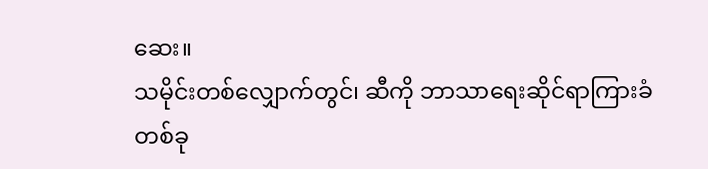ဆေး။
သမိုင်းတစ်လျှောက်တွင်၊ ဆီကို ဘာသာရေးဆိုင်ရာကြားခံတစ်ခု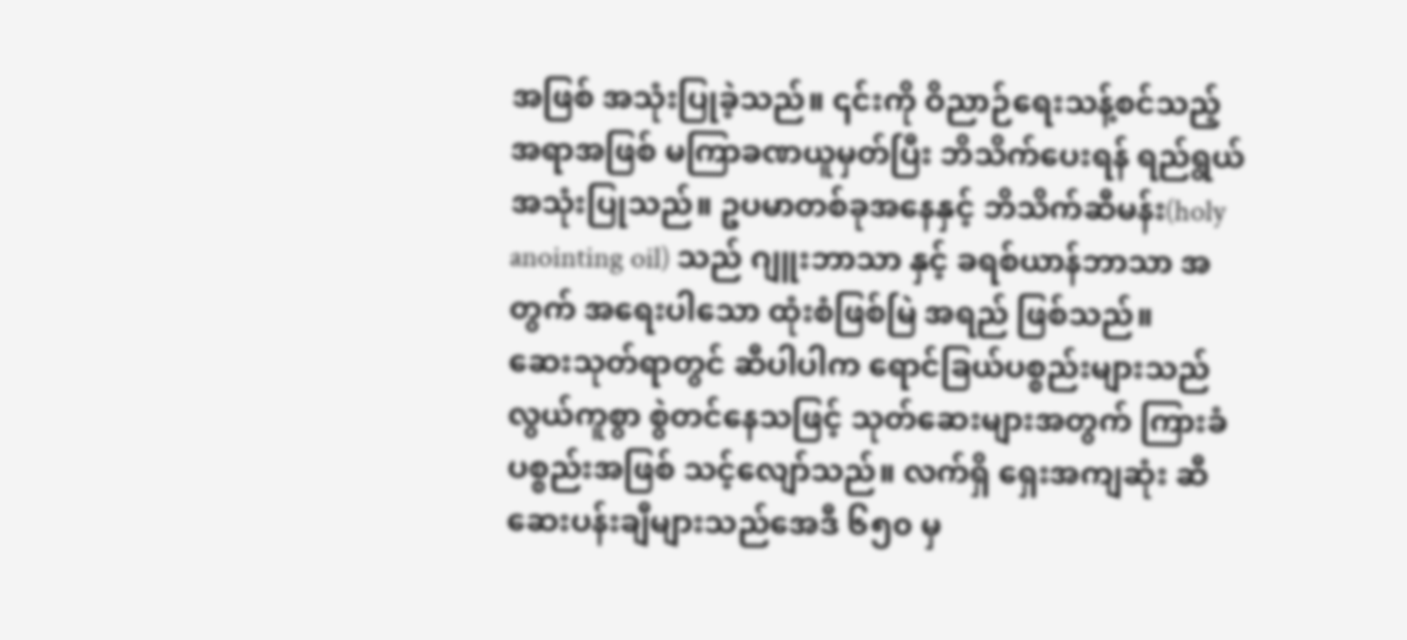အဖြစ် အသုံးပြုခဲ့သည်။ ၎င်းကို ဝိညာဉ်ရေးသန့်စင်သည့် အရာအဖြစ် မကြာခဏယူမှတ်ပြီး ဘိသိက်ပေးရန် ရည်ရွယ် အသုံးပြုသည်။ ဥပမာတစ်ခုအနေနှင့် ဘိသိက်ဆီမန်း(holy anointing oil) သည် ဂျူးဘာသာ နှင့် ခရစ်ယာန်ဘာသာ အတွက် အရေးပါသော ထုံးစံဖြစ်မြဲ အရည် ဖြစ်သည်။
ဆေးသုတ်ရာတွင် ဆီပါပါက ရောင်ခြယ်ပစ္စည်းများသည် လွယ်ကူစွာ စွဲတင်နေသဖြင့် သုတ်ဆေးများအတွက် ကြားခံပစ္စည်းအဖြစ် သင့်လျော်သည်။ လက်ရှိ ရှေးအကျဆုံး ဆီဆေးပန်းချီများသည်အေဒီ ၆၅၀ မှ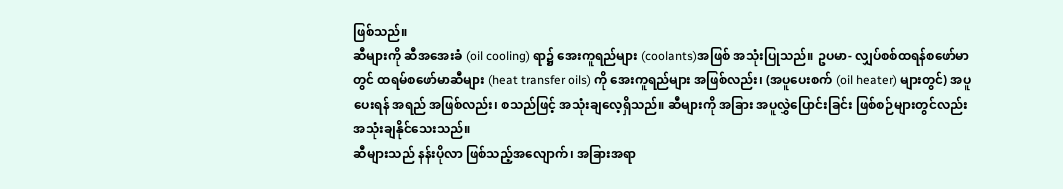ဖြစ်သည်။
ဆီများကို ဆီအအေးခံ (oil cooling) ရာ၌ အေးကူရည်များ (coolants)အဖြစ် အသုံးပြုသည်။ ဥပမာ- လျှပ်စစ်ထရန်စဖော်မာတွင် ထရမ်စဖော်မာဆီများ (heat transfer oils) ကို အေးကူရည်များ အဖြစ်လည်း၊ (အပူပေးစက် (oil heater) များတွင်) အပူပေးရန် အရည် အဖြစ်လည်း၊ စသည်ဖြင့် အသုံးချလေ့ရှိသည်။ ဆီများကို အခြား အပူလွှဲပြောင်းခြင်း ဖြစ်စဉ်များတွင်လည်း အသုံးချနိုင်သေးသည်။
ဆီများသည် နန်းပိုလာ ဖြစ်သည့်အလျောက်၊ အခြားအရာ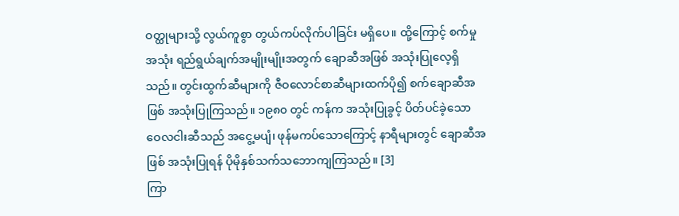ဝတ္ထုများသို့ လွယ်ကူစွာ တွယ်ကပ်လိုက်ပါခြင်း မရှိပေ။ ထို့ကြောင့် စက်မှုအသုံး ရည်ရွယ်ချက်အမျိုးမျိုးအတွက် ချောဆီအဖြစ် အသုံးပြုလေ့ရှိသည်။ တွင်းထွက်ဆီများကို ဇီဝလောင်စာဆီများထက်ပို၍ စက်ချောဆီအဖြစ် အသုံးပြုကြသည်။ ၁၉၈၀ တွင် ကန်က အသုံးပြုခွင့် ပိတ်ပင်ခဲ့သော ဝေလငါးဆီသည် အငွေ့မပျံ၊ ဖုန်မကပ်သောကြောင့် နာရီများတွင် ချောဆီအဖြစ် အသုံးပြုရန် ပိုမိုနှစ်သက်သဘောကျကြသည်။ [3]
ကြာ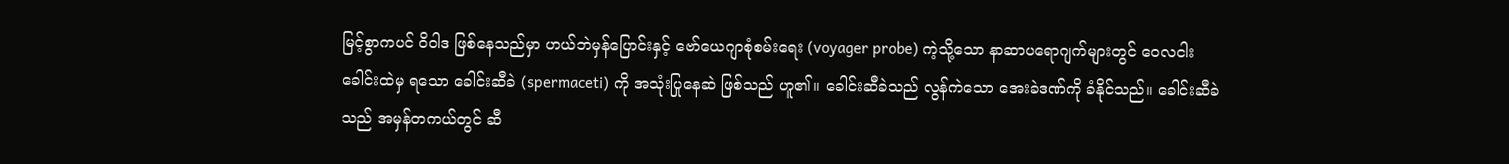မြင့်စွာကပင် ဝိဝါဒ ဖြစ်နေသည်မှာ ဟယ်ဘဲမှန်ပြောင်းနှင့် ဗော်ယေဂျာစုံစမ်းရေး (voyager probe) ကဲ့သို့သော နာဆာပရောဂျက်များတွင် ဝေလငါးခေါင်းထဲမှ ရသော ခေါင်းဆီခဲ (spermaceti) ကို အသုံးပြုနေဆဲ ဖြစ်သည် ဟူ၏။ ခေါင်းဆီခဲသည် လွန်ကဲသော အေးခဲဒဏ်ကို ခံနိုင်သည်။ ခေါင်းဆီခဲသည် အမှန်တကယ်တွင် ဆီ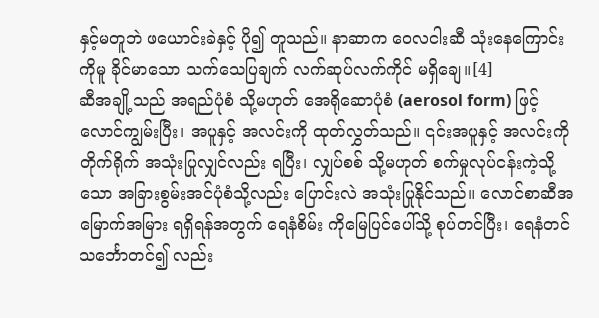နှင့်မတူဘဲ ဖယောင်းခဲနှင့် ပို၍ တူသည်။ နာဆာက ဝေလငါးဆီ သုံးနေကြောင်းကိုမူ ခိုင်မာသော သက်သေပြချက် လက်ဆုပ်လက်ကိုင် မရှိချေ။[4]
ဆီအချို့သည် အရည်ပုံစံ သို့မဟုတ် အေရိုဆောပုံစံ (aerosol form) ဖြင့် လောင်ကျွမ်းပြီး၊ အပူနှင့် အလင်းကို ထုတ်လွှတ်သည်။ ၎င်းအပူနှင့် အလင်းကို တိုက်ရိုက် အသုံးပြုလျှင်လည်း ရပြီး၊ လျှပ်စစ် သို့မဟုတ် စက်မှုလုပ်ငန်းကဲ့သို့သော အခြားစွမ်းအင်ပုံစံသို့လည်း ပြောင်းလဲ အသုံးပြုနိုင်သည်။ လောင်စာဆီအမြောက်အမြား ရရှိရန်အတွက် ရေနံစိမ်း ကိုမြေပြင်ပေါ်သို့ စုပ်တင်ပြီး၊ ရေနံတင်သင်္ဘောတင်၍ လည်း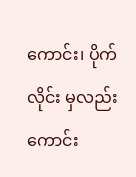ကောင်း၊ ပိုက်လိုင်း မှလည်းကောင်း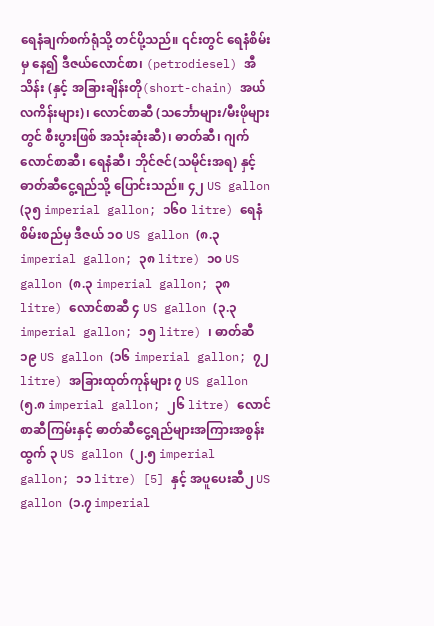ရေနံချက်စက်ရုံသို့ တင်ပို့သည်။ ၎င်းတွင် ရေနံစိမ်းမှ နေ၍ ဒီဇယ်လောင်စာ၊ (petrodiesel) အီသိန်း (နှင့် အခြားချိန်းတို(short-chain) အယ်လကိန်းများ)၊ လောင်စာဆီ (သင်္ဘောများ/မီးဖိုများတွင် စီးပွားဖြစ် အသုံးဆုံးဆီ)၊ ဓာတ်ဆီ၊ ဂျက်လောင်စာဆီ၊ ရေနံဆီ၊ ဘိုင်ဇင်(သမိုင်းအရ) နှင့် ဓာတ်ဆီငွေ့ရည်သို့ ပြောင်းသည်။ ၄၂ US gallon (၃၅ imperial gallon; ၁၆၀ litre) ရေနံစိမ်းစည်မှ ဒီဇယ် ၁၀ US gallon (၈.၃ imperial gallon; ၃၈ litre) ၁၀ US gallon (၈.၃ imperial gallon; ၃၈ litre) လောင်စာဆီ ၄ US gallon (၃.၃ imperial gallon; ၁၅ litre) ၊ ဓာတ်ဆီ ၁၉ US gallon (၁၆ imperial gallon; ၇၂ litre) အခြားထုတ်ကုန်များ ၇ US gallon (၅.၈ imperial gallon; ၂၆ litre) လောင်စာဆီကြမ်းနှင့် ဓာတ်ဆီငွေ့ရည်များအကြားအစွန်းထွက် ၃ US gallon (၂.၅ imperial gallon; ၁၁ litre) [5] နှင့် အပူပေးဆီ၂ US gallon (၁.၇ imperial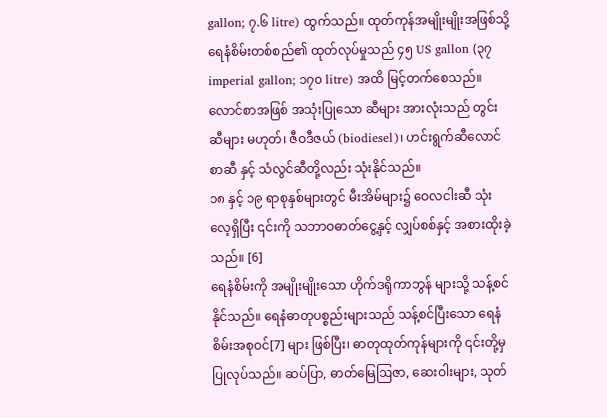gallon; ၇.၆ litre) ထွက်သည်။ ထုတ်ကုန်အမျိုးမျိုးအဖြစ်သို့ ရေနံစိမ်းတစ်စည်၏ ထုတ်လုပ်မှုသည် ၄၅ US gallon (၃၇ imperial gallon; ၁၇၀ litre) အထိ မြင့်တက်စေသည်။ လောင်စာအဖြစ် အသုံးပြုသော ဆီများ အားလုံးသည် တွင်းဆီများ မဟုတ်၊ ဇီဝဒီဇယ် (biodiesel)၊ ဟင်းရွက်ဆီလောင်စာဆီ နှင့် သံလွင်ဆီတို့လည်း သုံးနိုင်သည်။
၁၈ နှင့် ၁၉ ရာစုနှစ်များတွင် မီးအိမ်များ၌ ဝေလငါးဆီ သုံးလေ့ရှိပြီး ၎င်းကို သဘာဝဓာတ်ငွေ့နှင့် လျှပ်စစ်နှင့် အစားထိုးခဲ့သည်။ [6]
ရေနံစိမ်းကို အမျိုးမျိုးသော ဟိုက်ဒရိုကာဘွန် များသို့ သန့်စင်နိုင်သည်။ ရေနံဓာတုပစ္စည်းများသည် သန့်စင်ပြီးသော ရေနံစိမ်းအစုဝင်[7] များ ဖြစ်ပြီး၊ ဓာတုထုတ်ကုန်များကို ၎င်းတို့မှ ပြုလုပ်သည်။ ဆပ်ပြာ, ဓာတ်မြေဩဇာ, ဆေးဝါးများ, သုတ်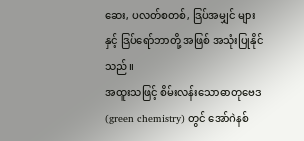ဆေး, ပလတ်စတစ်, ဒြပ်အမျှင် များနှင့် ဒြပ်ရော်ဘာတို့ အဖြစ် အသုံးပြုနိုင်သည်။
အထူးသဖြင့် စိမ်းလန်းသောဓာတုဗေဒ (green chemistry) တွင် အော်ဂဲနစ်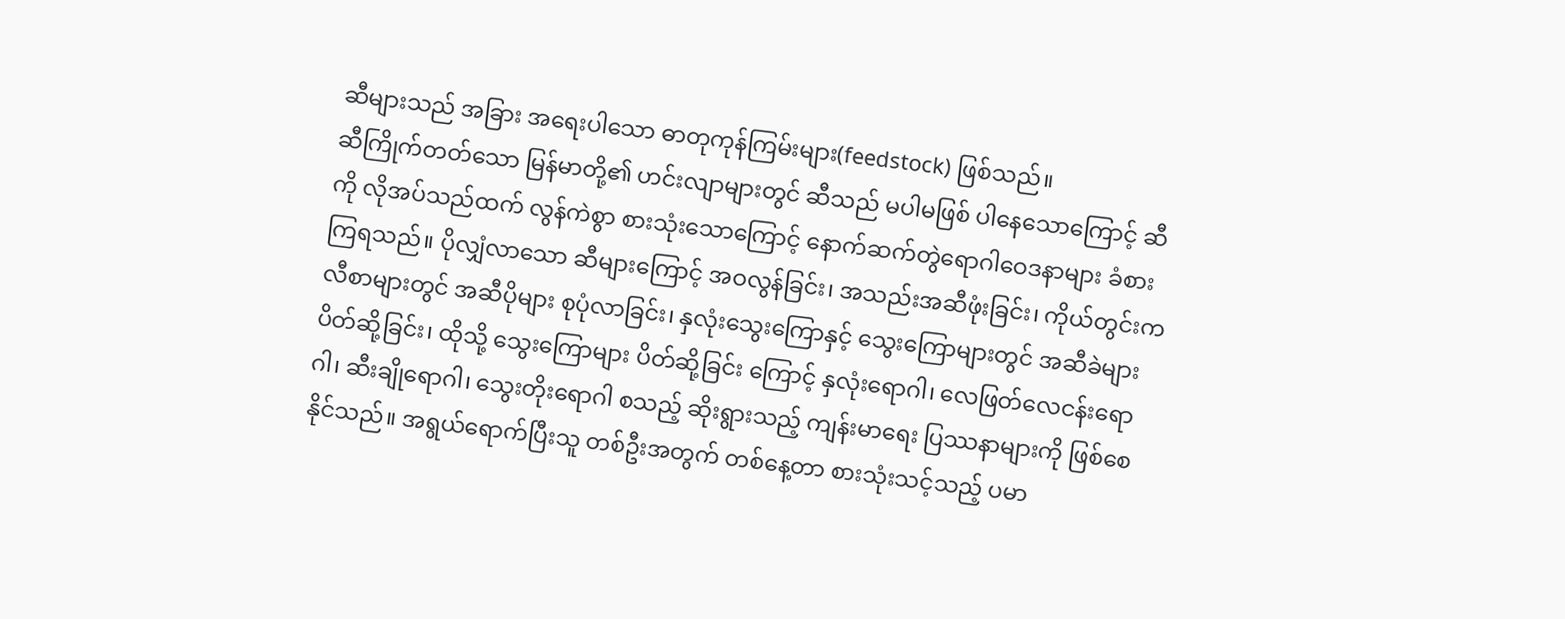ဆီများသည် အခြား အရေးပါသော ဓာတုကုန်ကြမ်းများ(feedstock) ဖြစ်သည်။
ဆီကြိုက်တတ်သော မြန်မာတို့၏ ဟင်းလျာများတွင် ဆီသည် မပါမဖြစ် ပါနေသောကြောင့် ဆီကို လိုအပ်သည်ထက် လွန်ကဲစွာ စားသုံးသောကြောင့် နောက်ဆက်တွဲရောဂါဝေဒနာများ ခံစားကြရသည်။ ပိုလျှံလာသော ဆီများကြောင့် အဝလွန်ခြင်း၊ အသည်းအဆီဖုံးခြင်း၊ ကိုယ်တွင်းကလီစာများတွင် အဆီပိုများ စုပုံလာခြင်း၊ နှလုံးသွေးကြောနှင့် သွေးကြောများတွင် အဆီခဲများ ပိတ်ဆို့ခြင်း၊ ထိုသို့ သွေးကြောများ ပိတ်ဆို့ခြင်း ကြောင့် နှလုံးရောဂါ၊ လေဖြတ်လေငန်းရောဂါ၊ ဆီးချိုရောဂါ၊ သွေးတိုးရောဂါ စသည့် ဆိုးရွားသည့် ကျန်းမာရေး ပြဿနာများကို ဖြစ်စေနိုင်သည်။ အရွယ်ရောက်ပြီးသူ တစ်ဦးအတွက် တစ်နေ့တာ စားသုံးသင့်သည့် ပမာ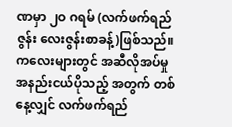ဏမှာ ၂ဝ ဂရမ် (လက်ဖက်ရည်ဇွန်း လေးဇွန်းစာခန့်)ဖြစ်သည်။ ကလေးများတွင် အဆီလိုအပ်မှု အနည်းငယ်ပိုသည့် အတွက် တစ်နေ့လျှင် လက်ဖက်ရည်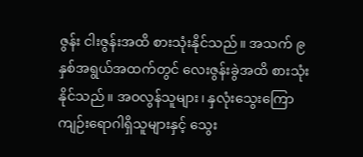ဇွန်း ငါးဇွန်းအထိ စားသုံးနိုင်သည်။ အသက် ၉ နှစ်အရွယ်အထက်တွင် လေးဇွန်းခွဲအထိ စားသုံးနိုင်သည်။ အဝလွန်သူများ၊ နှလုံးသွေးကြောကျဉ်းရောဂါရှိသူများနှင့် သွေး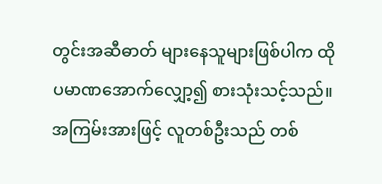တွင်းအဆီဓာတ် များနေသူများဖြစ်ပါက ထိုပမာဏအောက်လျှော့၍ စားသုံးသင့်သည်။ အကြမ်းအားဖြင့် လူတစ်ဦးသည် တစ်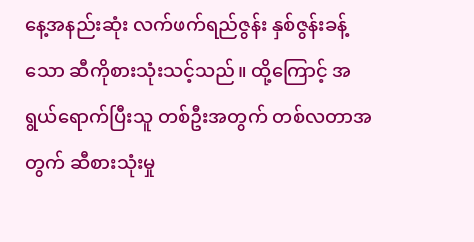နေ့အနည်းဆုံး လက်ဖက်ရည်ဇွန်း နှစ်ဇွန်းခန့်သော ဆီကိုစားသုံးသင့်သည်။ ထို့ကြောင့် အရွယ်ရောက်ပြီးသူ တစ်ဦးအတွက် တစ်လတာအတွက် ဆီစားသုံးမှု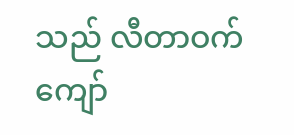သည် လီတာဝက် ကျော်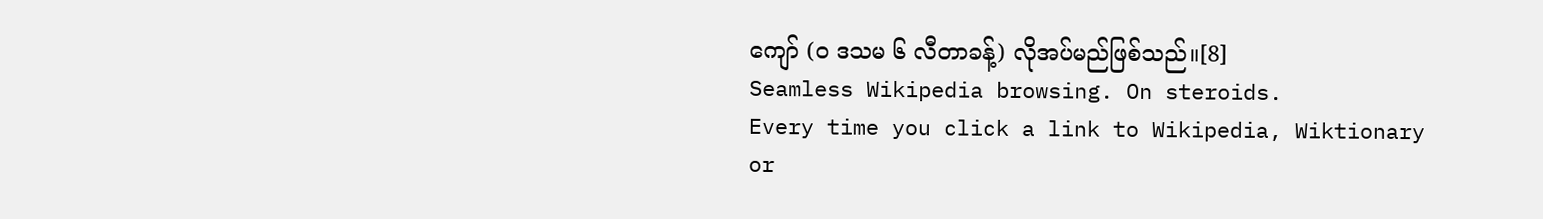ကျော် (ဝ ဒသမ ၆ လီတာခန့်) လိုအပ်မည်ဖြစ်သည်။[8]
Seamless Wikipedia browsing. On steroids.
Every time you click a link to Wikipedia, Wiktionary or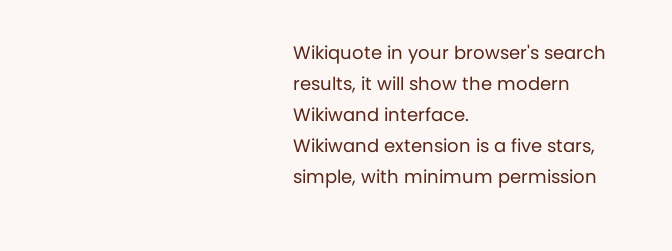Wikiquote in your browser's search results, it will show the modern Wikiwand interface.
Wikiwand extension is a five stars, simple, with minimum permission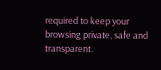required to keep your browsing private, safe and transparent.